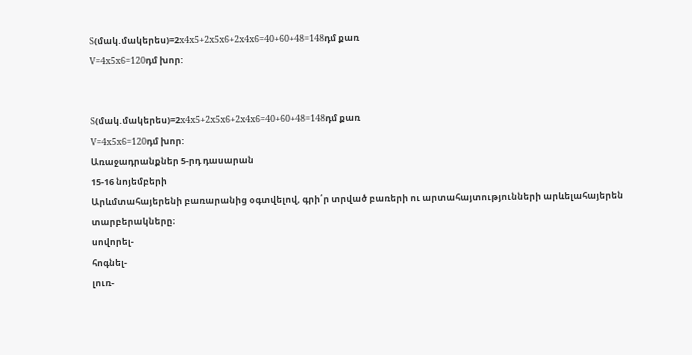S(մակ.մակերես)=2x4x5+2x5x6+2x4x6=40+60+48=148դմ քառ
V=4x5x6=120դմ խոր:


S(մակ.մակերես)=2x4x5+2x5x6+2x4x6=40+60+48=148դմ քառ
V=4x5x6=120դմ խոր:
Առաջադրանքներ 5-րդ դասարան
15-16 նոյեմբերի
Արևմտահայերենի բառարանից օգտվելով, գրի՛ր տրված բառերի ու արտահայտությունների արևելահայերեն տարբերակները։
սովորել-
հոգնել-
լուռ-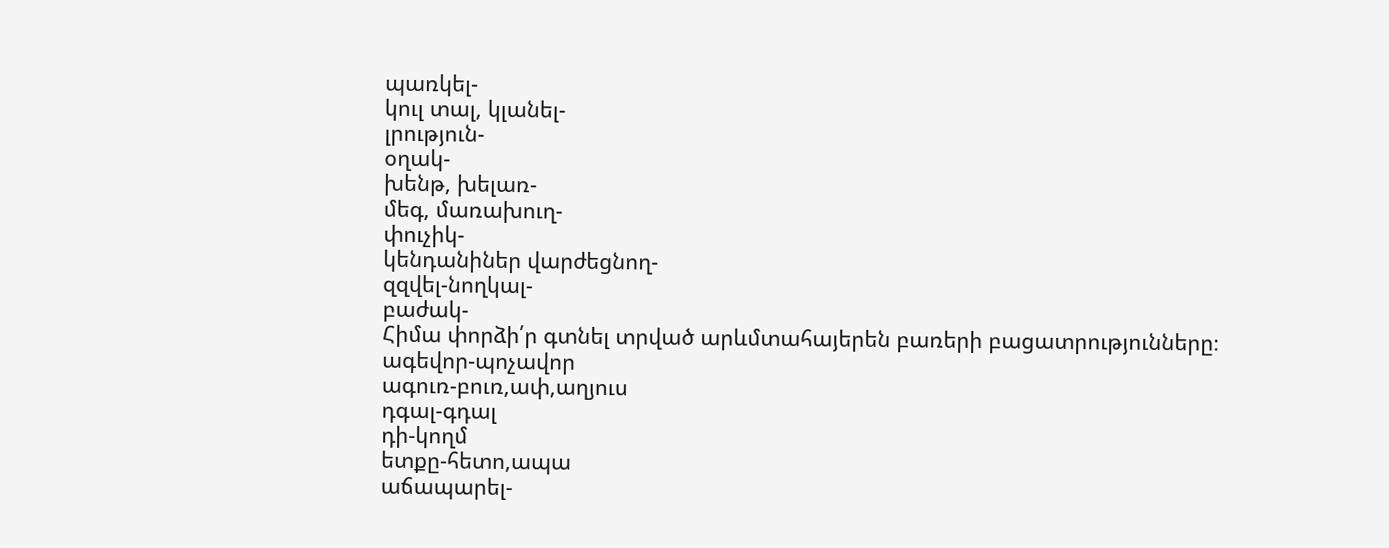պառկել-
կուլ տալ, կլանել-
լրություն-
օղակ-
խենթ, խելառ-
մեգ, մառախուղ-
փուչիկ-
կենդանիներ վարժեցնող-
զզվել-նողկալ-
բաժակ-
Հիմա փորձի՛ր գտնել տրված արևմտահայերեն բառերի բացատրությունները։
ագեվոր-պոչավոր
ագուռ-բուռ,ափ,աղյուս
դգալ-գդալ
դի-կողմ
ետքը-հետո,ապա
աճապարել-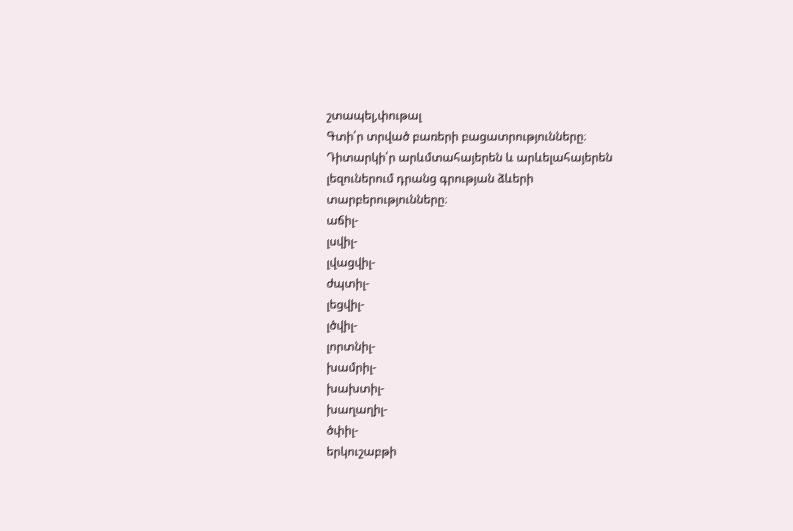շտապել,փութալ
Գտի՛ր տրված բառերի բացատրությունները։ Դիտարկի՛ր արևմտահայերեն և արևելահայերեն լեզուներում դրանց գրության ձևերի տարբերությունները։
աճիլ-
լսվիլ-
լվացվիլ-
ժպտիլ-
լեցվիլ-
լծվիլ-
լորտնիլ-
խամրիլ-
խախտիլ-
խաղաղիլ-
ծփիլ-
երկուշաբթի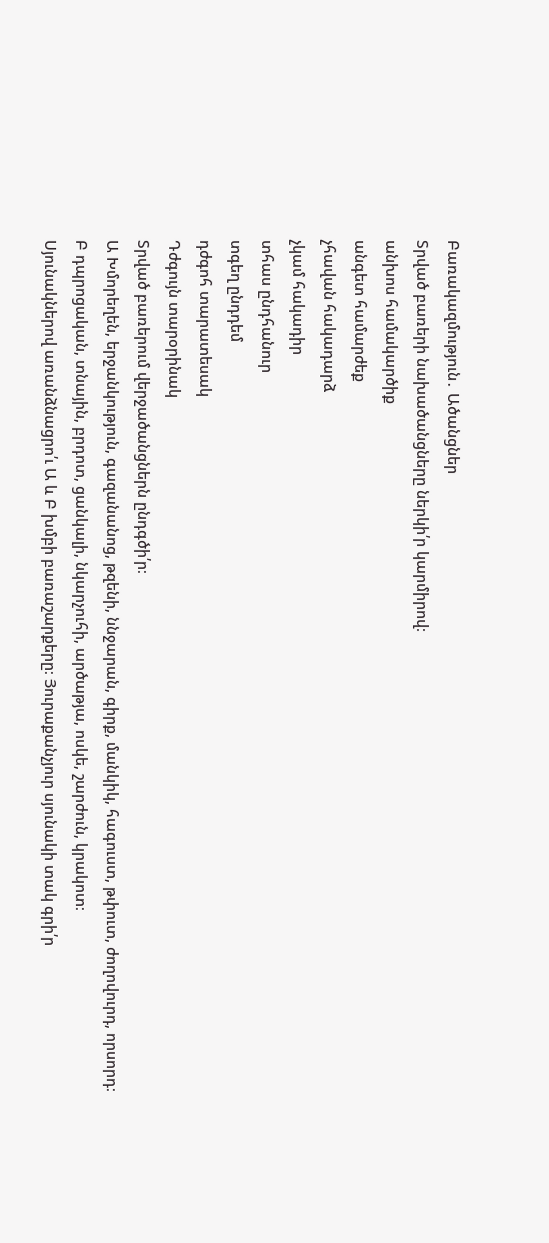Բառակազմություն․ Ածանցներ
Տրված բառերի նախածանցները ներկի՛ր կարմիրով։
անխոս համակարծիք
անգետ համարժեք
չհավան հակադարձ
չկամ հակադիր
տհաս ընդհանուր
տգեղ ընդդեմ
դժգոհ տարատեսակ
Դժգույն տարօրինակ
Տրված բառերում վերջածանցներն ընդգծի՛ր։
Ա Խմորեղեն, երջանկություն, գազանանոց, թզենի, ննջարան, գիրք, մանկիկ, հագուստ, թփուտ, ժողովուրդ, որսորդ։
Բ դպրոցական, տնային, բրդոտ, ցանկալի, նկարչուհի, արծաթյա, ոսկե, շարժուն, կրակոտ։
Սյունակներով առանձնացրո՛ւ Ա և Բ խմբի բառաշարքերը։ Յուրաքանչյուր սյունակի տակ գրի՛ր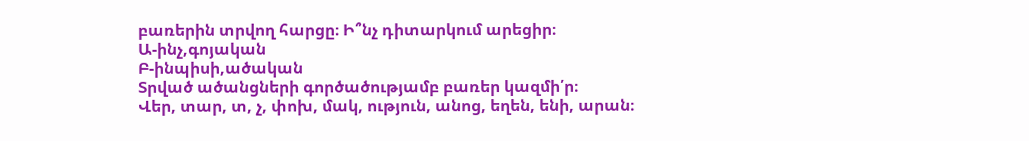բառերին տրվող հարցը։ Ի՞նչ դիտարկում արեցիր։
Ա-ինչ,գոյական
Բ-ինպիսի,ածական
Տրված ածանցների գործածությամբ բառեր կազմի՛ր։
Վեր, տար, տ, չ, փոխ, մակ, ություն, անոց, եղեն, ենի, արան։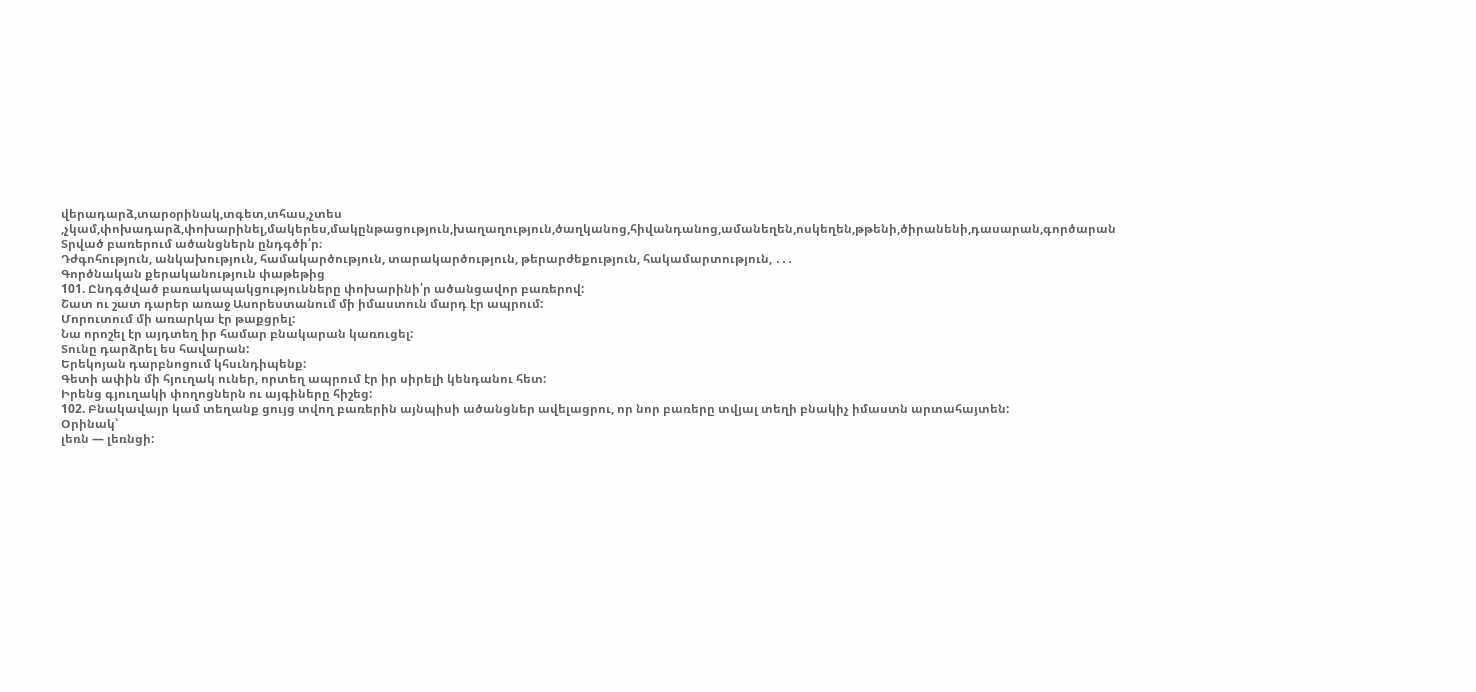վերադարձ,տարօրինակ,տգետ,տհաս,չտես ,չկամ,փոխադարձ,փոխարինել,մակերես,մակընթացություն,խաղաղություն,ծաղկանոց,հիվանդանոց,ամանեղեն,ոսկեղեն,թթենի,ծիրանենի,դասարան,գործարան
Տրված բառերում ածանցներն ընդգծի՛ր։
Դժգոհություն, անկախություն, համակարծություն, տարակարծություն, թերարժեքություն, հակամարտություն, ․․․
Գործնական քերականություն փաթեթից
101. Ընդգծված բառակապակցությունները փոխարինի՛ր ածանցավոր բառերով:
Շատ ու շատ դարեր առաջ Ասորեստանում մի իմաստուն մարդ էր ապրում:
Մորուտում մի առարկա էր թաքցրել:
Նա որոշել էր այդտեղ իր համար բնակարան կառուցել:
Տունը դարձրել ես հավարան:
Երեկոյան դարբնոցում կհսւնդիպենք:
Գետի ափին մի հյուղակ ուներ, որտեղ ապրում էր իր սիրելի կենդանու հետ:
Իրենց գյուղակի փողոցներն ու այգիները հիշեց:
102. Բնակավայր կամ տեղանք ցույց տվող բառերին այնպիսի ածանցներ ավելացրու, որ նոր բառերը տվյալ տեղի բնակիչ իմաստն արտահայտեն:
Օրինակ՝
լեռն — լեռնցի: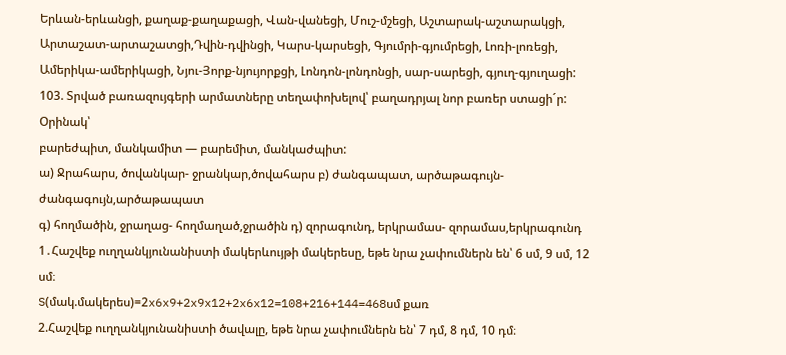Երևան-երևանցի, քաղաք-քաղաքացի, Վան-վանեցի, Մուշ-մշեցի, Աշտարակ-աշտարակցի, Արտաշատ-արտաշատցի,Դվին-դվինցի, Կարս-կարսեցի, Գյումրի-գյումրեցի, Լոռի-լոռեցի, Ամերիկա-ամերիկացի, Նյու-Յորք-նյույորքցի, Լոնդոն-լոնդոնցի, սար-սարեցի, գյուղ-գյուղացի:
103. Տրված բառազույգերի արմատները տեղափոխելով՝ բաղադրյալ նոր բառեր ստացի´ր:
Օրինակ՝
բարեժպիտ, մանկամիտ — բարեմիտ, մանկաժպիտ:
ա) Ջրահարս, ծովանկար- ջրանկար,ծովահարս բ) ժանգապատ, արծաթագույն-ժանգագույն,արծաթապատ
գ) հողմածին, ջրաղաց- հողմաղած,ջրածին դ) զորագունդ, երկրամաս- զորամաս,երկրագունդ
1․Հաշվեք ուղղանկյունանիստի մակերևույթի մակերեսը, եթե նրա չափումներն են՝ 6 սմ, 9 սմ, 12 սմ։
S(մակ.մակերես)=2x6x9+2x9x12+2x6x12=108+216+144=468սմ քառ
2.Հաշվեք ուղղանկյունանիստի ծավալը, եթե նրա չափումներն են՝ 7 դմ, 8 դմ, 10 դմ։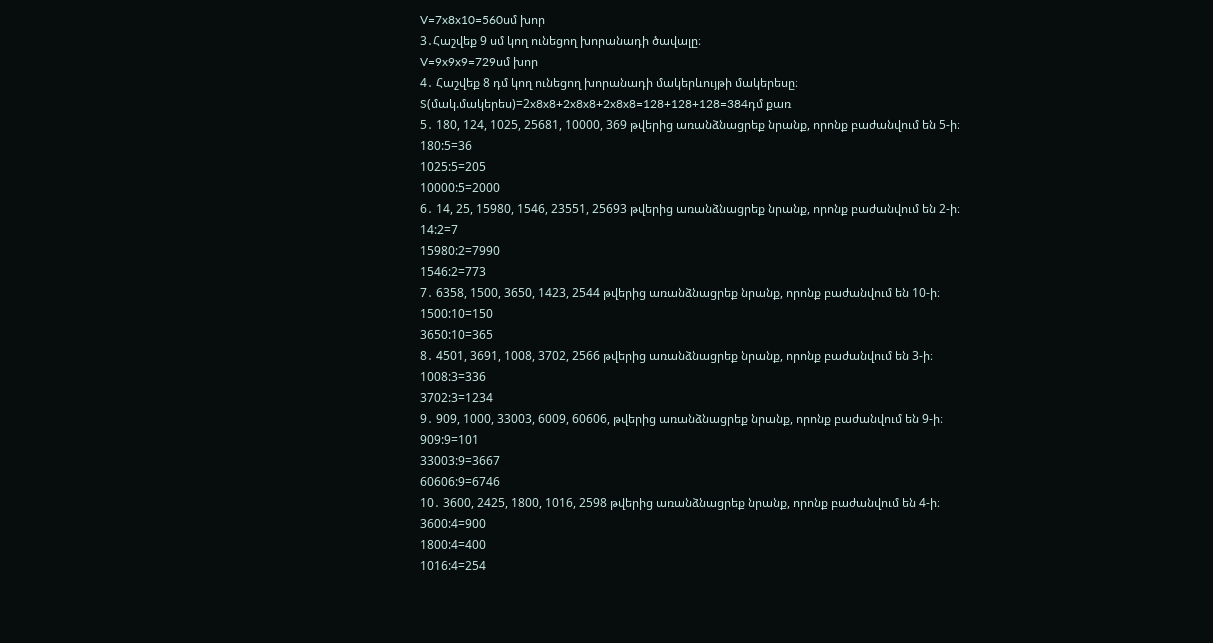V=7x8x10=560սմ խոր
3․Հաշվեք 9 սմ կող ունեցող խորանադի ծավալը։
V=9x9x9=729սմ խոր
4․ Հաշվեք 8 դմ կող ունեցող խորանադի մակերևույթի մակերեսը։
S(մակ.մակերես)=2x8x8+2x8x8+2x8x8=128+128+128=384դմ քառ
5․ 180, 124, 1025, 25681, 10000, 369 թվերից առանձնացրեք նրանք, որոնք բաժանվում են 5-ի։
180:5=36
1025:5=205
10000:5=2000
6․ 14, 25, 15980, 1546, 23551, 25693 թվերից առանձնացրեք նրանք, որոնք բաժանվում են 2-ի։
14:2=7
15980:2=7990
1546:2=773
7․ 6358, 1500, 3650, 1423, 2544 թվերից առանձնացրեք նրանք, որոնք բաժանվում են 10-ի։
1500:10=150
3650:10=365
8․ 4501, 3691, 1008, 3702, 2566 թվերից առանձնացրեք նրանք, որոնք բաժանվում են 3-ի։
1008:3=336
3702:3=1234
9․ 909, 1000, 33003, 6009, 60606, թվերից առանձնացրեք նրանք, որոնք բաժանվում են 9-ի։
909:9=101
33003:9=3667
60606:9=6746
10․ 3600, 2425, 1800, 1016, 2598 թվերից առանձնացրեք նրանք, որոնք բաժանվում են 4-ի։
3600:4=900
1800:4=400
1016:4=254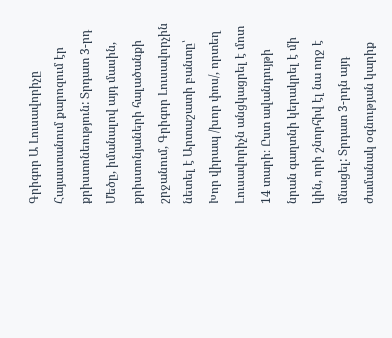Գրիգոր Ա Լուսավորիչը Հայաստանում քարոզում էր քրիստոնեություն: Տրդատ 3-րդ Մեծը, իմանալով այդ մասին, քրիստոնյաների հալածանքի շրջանում, Գրիգոր Լուսավորչին նետել է Արտաշատի բանտը՝ Խոր վիրապ /խոր փոս/, որտեղ Լուսավորիչն անցկացրել է մոտ 14 տարի։ Ըստ ավանդույթի նրան գաղտնի կերակրել է մի կին, որի շնորհիվ էլ նա ողջ է մնացել: Տրդատ 3-րդն այդ ժամանակ օգնության կարիք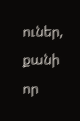ուներ, քանի որ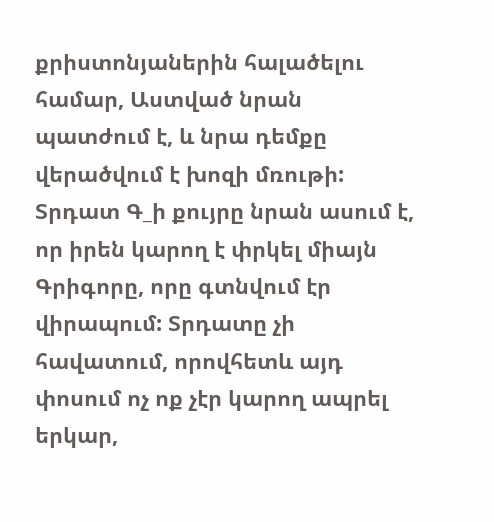քրիստոնյաներին հալածելու համար, Աստված նրան պատժում է, և նրա դեմքը վերածվում է խոզի մռութի: Տրդատ Գ_ի քույրը նրան ասում է, որ իրեն կարող է փրկել միայն Գրիգորը, որը գտնվում էր վիրապում: Տրդատը չի հավատում, որովհետև այդ փոսում ոչ ոք չէր կարող ապրել երկար,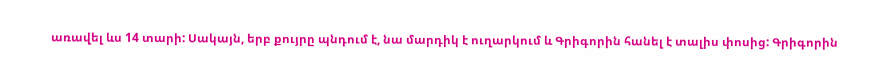առավել ևս 14 տարի: Սակայն, երբ քույրը պնդում է, նա մարդիկ է ուղարկում և Գրիգորին հանել է տալիս փոսից: Գրիգորին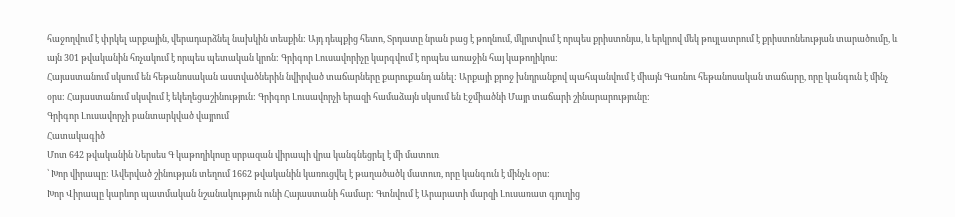հաջողվում է փրկել արքային, վերադարձնել նախկին տեսքին: Այդ դեպքից հետո, Տրդատը նրան բաց է թողնում, մկրտվում է որպես քրիստոնյա, և երկրով մեկ թույլատրում է քրիստոնեության տարածումը, և այն 301 թվականին հռչակում է որպես պետական կրոն: Գրիգոր Լուսավորիչը կարգվում է որպես առաջին հայ կաթողիկոս:
Հայաստանում սկսում են հեթանոսական աստվածներին նվիրված տաճարները քարուքանդ անել: Արքայի քրոջ խնդրանքով պահպանվում է միայն Գառնու հեթանոսական տաճարը, որը կանգուն է մինչ օրս: Հայաստանում սկսվում է եկեղեցաշինություն: Գրիգոր Լուսավորչի երազի համաձայն սկսում են Էջմիածնի Մայր տաճարի շինարարությունը:
Գրիգոր Լուսավորչի բանտարկված վայրում
Հատակագիծ
Մոտ 642 թվականին Ներսես Գ կաթողիկոսը սրբազան վիրապի վրա կանգնեցրել է մի մատուռ
՝ Խոր վիրապը: Ավերված շինության տեղում 1662 թվականին կառուցվել է թաղածածկ մատուռ, որը կանգուն է մինչև օրս:
Խոր Վիրապը կարևոր պատմական նշանակություն ունի Հայաստանի համար: Գտնվում է Արարատի մարզի Լուսառատ գյուղից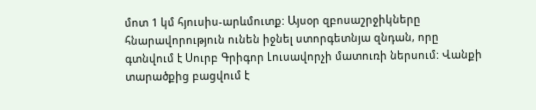մոտ 1 կմ հյուսիս-արևմուտք: Այսօր զբոսաշրջիկները հնարավորություն ունեն իջնել ստորգետնյա զնդան, որը գտնվում է Սուրբ Գրիգոր Լուսավորչի մատուռի ներսում: Վանքի տարածքից բացվում է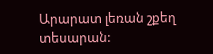Արարատ լեռան շքեղ տեսարան: